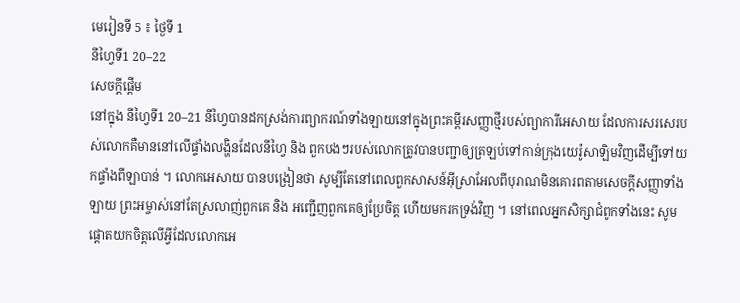មេរៀនទី 5 ៖ ថ្ងៃទី 1
នីហ្វៃទី1 20–22
សេចក្តីផ្តើម
នៅក្នុង នីហ្វៃទី1 20–21 នីហ្វៃបានដកស្រង់ការព្យាករណ៍ទាំងឡាយនៅក្នុងព្រះគម្ពីរសញ្ញាថ្មីរបស់ព្យាការីអេសាយ ដែលការសរសេរបស់លោកគឺមាននៅលើផ្ទាំងលង្ហិនដែលនីហ្វៃ និង ពួកបងៗរបស់លោកត្រូវបានបញ្ជាឲ្យត្រឡប់ទៅកាន់ក្រុងយេរ៉ូសាឡិមវិញដើម្បីទៅយកផ្ទាំងពីឡាបាន់ ។ លោកអេសាយ បានបង្រៀនថា សូម្បីតែនៅពេលពួកសាសន៍អ៊ីស្រាអែលពីបុរាណមិនគោរពតាមសេចក្តីសញ្ញាទាំងឡាយ ព្រះអម្ចាស់នៅតែស្រលាញ់ពួកគេ និង អញ្ជើញពួកគេឲ្យប្រែចិត្ត ហើយមករកទ្រង់វិញ ។ នៅពេលអ្នកសិក្សាជំពូកទាំងនេះ សូមផ្តោតយកចិត្តលើអ្វីដែលលោកអេ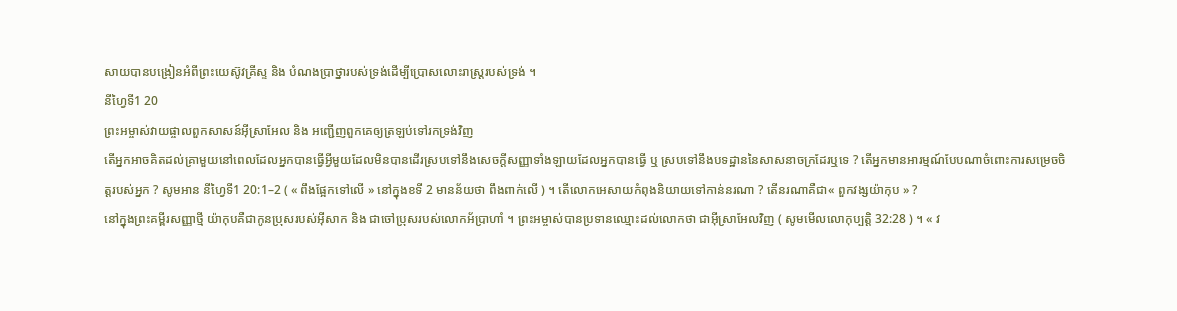សាយបានបង្រៀនអំពីព្រះយេស៊ូវគ្រីស្ទ និង បំណងប្រាថ្នារបស់ទ្រង់ដើម្បីប្រោសលោះរាស្ត្ររបស់ទ្រង់ ។
នីហ្វៃទី1 20
ព្រះអម្ចាស់វាយផ្ចាលពួកសាសន៍អ៊ីស្រាអែល និង អញ្ជើញពួកគេឲ្យត្រឡប់ទៅរកទ្រង់វិញ
តើអ្នកអាចគិតដល់គ្រាមួយនៅពេលដែលអ្នកបានធ្វើអ្វីមួយដែលមិនបានដើរស្របទៅនឹងសេចក្តីសញ្ញាទាំងឡាយដែលអ្នកបានធ្វើ ឬ ស្របទៅនឹងបទដ្ឋាននៃសាសនាចក្រដែរឬទេ ? តើអ្នកមានអារម្មណ៍បែបណាចំពោះការសម្រេចចិត្តរបស់អ្នក ? សូមអាន នីហ្វៃទី1 20:1–2 ( « ពឹងផ្អែកទៅលើ » នៅក្នុងខទី 2 មានន័យថា ពឹងពាក់លើ ) ។ តើលោកអេសាយកំពុងនិយាយទៅកាន់នរណា ? តើនរណាគឺជា« ពួកវង្សយ៉ាកុប » ?
នៅក្នុងព្រះគម្ពីរសញ្ញាថ្មី យ៉ាកុបគឺជាកូនប្រុសរបស់អ៊ីសាក និង ជាចៅប្រុសរបស់លោកអ័ប្រាហាំ ។ ព្រះអម្ចាស់បានប្រទានឈ្មោះដល់លោកថា ជាអ៊ីស្រាអែលវិញ ( សូមមើលលោកុប្បត្តិ 32:28 ) ។ « វ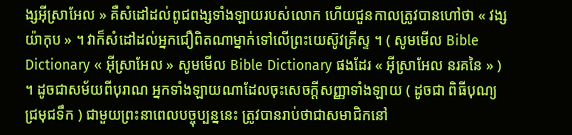ង្សអ៊ីស្រាអែល » គឺសំដៅដល់ពូជពង្សទាំងឡាយរបស់លោក ហើយជួនកាលត្រូវបានហៅថា « វង្សយ៉ាកុប » ។ វាក៏សំដៅដល់អ្នកជឿពិតណាម្នាក់ទៅលើព្រះយេស៊ូវគ្រីស្ទ ។ ( សូមមើល Bible Dictionary « អ៊ីស្រាអែល » សូមមើល Bible Dictionary ផងដែរ « អ៊ីស្រាអែល នរគនៃ » ) ។ ដូចជាសម័យពីបុរាណ អ្នកទាំងឡាយណាដែលចុះសេចក្តីសញ្ញាទាំងឡាយ ( ដូចជា ពិធីបុណ្យជ្រមុជទឹក ) ជាមួយព្រះនាពេលបច្ចុប្បន្ននេះ ត្រូវបានរាប់ថាជាសមាជិកនៅ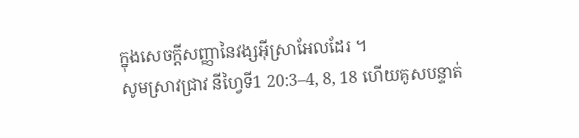ក្នុងសេចក្តីសញ្ញានៃវង្សអ៊ីស្រាអែលដែរ ។
សូមស្រាវជ្រាវ នីហ្វៃទី1 20:3–4, 8, 18 ហើយគូសបន្ទាត់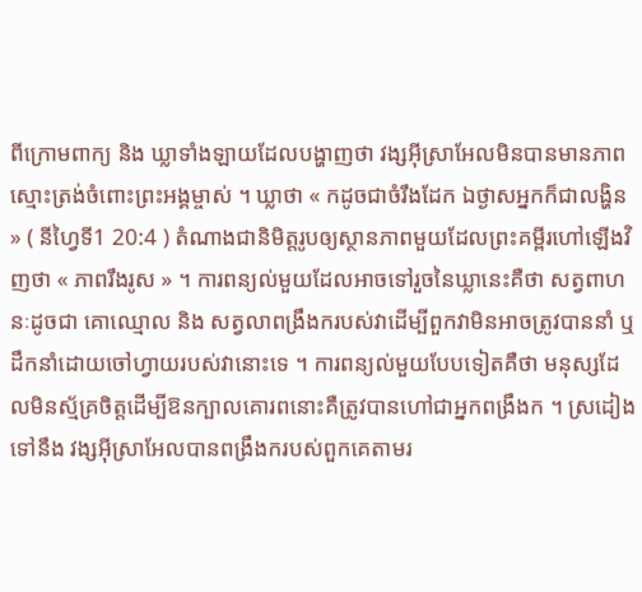ពីក្រោមពាក្យ និង ឃ្លាទាំងឡាយដែលបង្ហាញថា វង្សអ៊ីស្រាអែលមិនបានមានភាពស្មោះត្រង់ចំពោះព្រះអង្គម្ចាស់ ។ ឃ្លាថា « កដូចជាចំរឹងដែក ឯថ្ងាសអ្នកក៏ជាលង្ហិន » ( នីហ្វៃទី1 20:4 ) តំណាងជានិមិត្តរូបឲ្យស្ថានភាពមួយដែលព្រះគម្ពីរហៅឡើងវិញថា « ភាពរឹងរូស » ។ ការពន្យល់មួយដែលអាចទៅរួចនៃឃ្លានេះគឺថា សត្វពាហនៈដូចជា គោឈ្មោល និង សត្វលាពង្រឹងករបស់វាដើម្បីពួកវាមិនអាចត្រូវបាននាំ ឬ ដឹកនាំដោយចៅហ្វាយរបស់វានោះទេ ។ ការពន្យល់មួយបែបទៀតគឺថា មនុស្សដែលមិនស្ម័គ្រចិត្តដើម្បីឱនក្បាលគោរពនោះគឺត្រូវបានហៅជាអ្នកពង្រឹងក ។ ស្រដៀងទៅនឹង វង្សអ៊ីស្រាអែលបានពង្រឹងករបស់ពួកគេតាមរ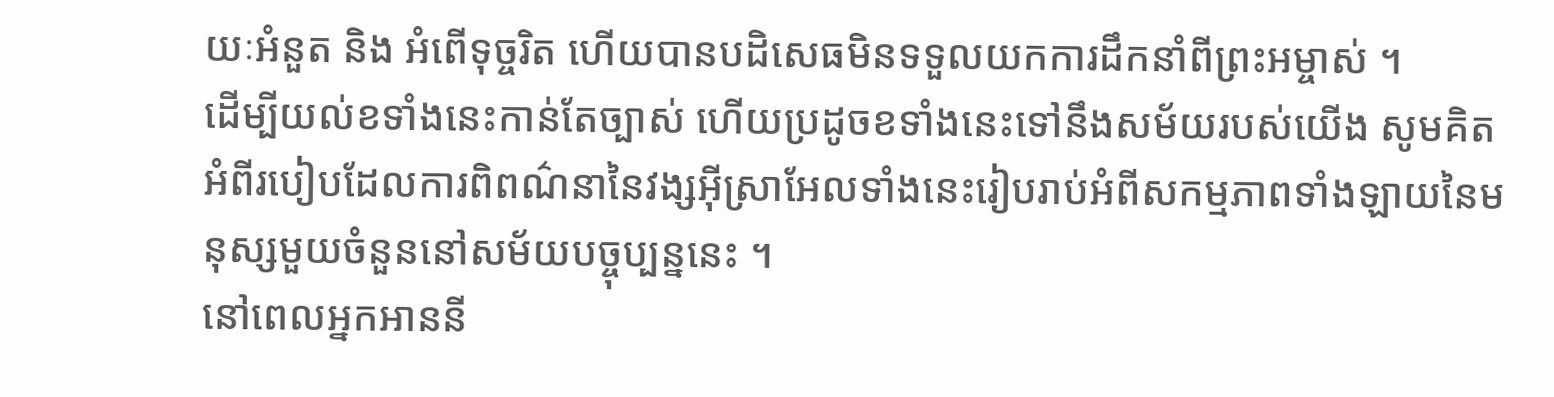យៈអំនួត និង អំពើទុច្ចរិត ហើយបានបដិសេធមិនទទួលយកការដឹកនាំពីព្រះអម្ចាស់ ។
ដើម្បីយល់ខទាំងនេះកាន់តែច្បាស់ ហើយប្រដូចខទាំងនេះទៅនឹងសម័យរបស់យើង សូមគិតអំពីរបៀបដែលការពិពណ៌នានៃវង្សអ៊ីស្រាអែលទាំងនេះរៀបរាប់អំពីសកម្មភាពទាំងឡាយនៃមនុស្សមួយចំនួននៅសម័យបច្ចុប្បន្ននេះ ។
នៅពេលអ្នកអាននី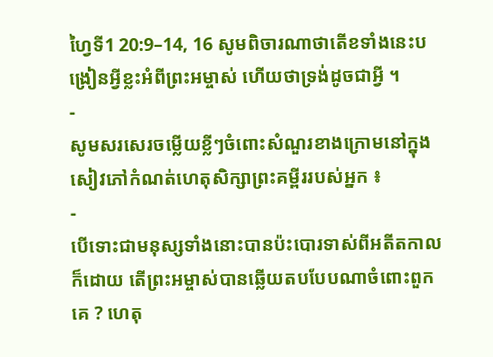ហ្វៃទី1 20:9–14, 16 សូមពិចារណាថាតើខទាំងនេះបង្រៀនអ្វីខ្លះអំពីព្រះអម្ចាស់ ហើយថាទ្រង់ដូចជាអ្វី ។
-
សូមសរសេរចម្លើយខ្លីៗចំពោះសំណួរខាងក្រោមនៅក្នុងសៀវភៅកំណត់ហេតុសិក្សាព្រះគម្ពីររបស់អ្នក ៖
-
បើទោះជាមនុស្សទាំងនោះបានប៉ះបោរទាស់ពីអតីតកាលក៏ដោយ តើព្រះអម្ចាស់បានឆ្លើយតបបែបណាចំពោះពួកគេ ? ហេតុ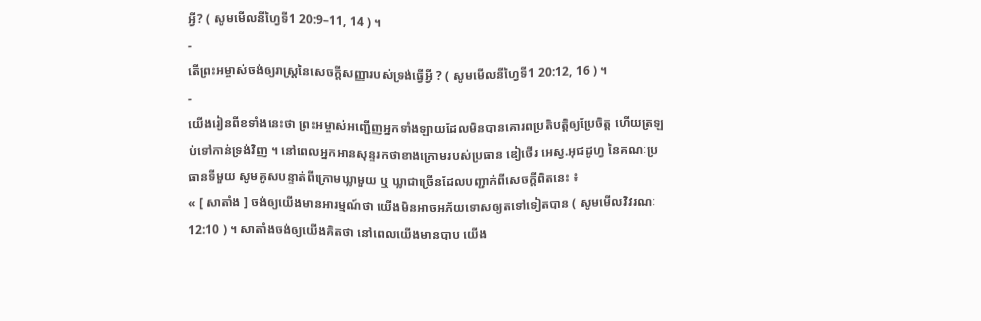អ្វី? ( សូមមើលនីហ្វៃទី1 20:9–11, 14 ) ។
-
តើព្រះអម្ចាស់ចង់ឲ្យរាស្ត្រនៃសេចក្តីសញ្ញារបស់ទ្រង់ធ្វើអ្វី ? ( សូមមើលនីហ្វៃទី1 20:12, 16 ) ។
-
យើងរៀនពីខទាំងនេះថា ព្រះអម្ចាស់អញ្ជើញអ្នកទាំងឡាយដែលមិនបានគោរពប្រតិបត្តិឲ្យប្រែចិត្ត ហើយត្រឡប់ទៅកាន់ទ្រង់វិញ ។ នៅពេលអ្នកអានសុន្ទរកថាខាងក្រោមរបស់ប្រធាន ឌៀថើរ អេស្វ.អុជដូហ្វ នៃគណៈប្រធានទីមួយ សូមគូសបន្ទាត់ពីក្រោមឃ្លាមួយ ឬ ឃ្លាជាច្រើនដែលបញ្ជាក់ពីសេចក្តីពិតនេះ ៖
« [ សាតាំង ] ចង់ឲ្យយើងមានអារម្មណ៍ថា យើងមិនអាចអភ័យទោសឲ្យតទៅទៀតបាន ( សូមមើលវិវរណៈ 12:10 ) ។ សាតាំងចង់ឲ្យយើងគិតថា នៅពេលយើងមានបាប យើង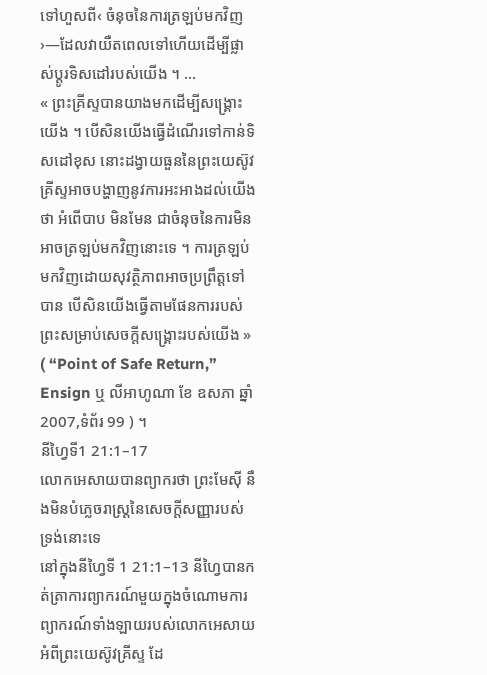ទៅហួសពី‹ ចំនុចនៃការត្រឡប់មកវិញ ›—ដែលវាយឺតពេលទៅហើយដើម្បីផ្លាស់ប្តូរទិសដៅរបស់យើង ។ …
« ព្រះគ្រីស្ទបានយាងមកដើម្បីសង្គ្រោះយើង ។ បើសិនយើងធ្វើដំណើរទៅកាន់ទិសដៅខុស នោះដង្វាយធួននៃព្រះយេស៊ូវគ្រីស្ទអាចបង្ហាញនូវការអះអាងដល់យើងថា អំពើបាប មិនមែន ជាចំនុចនៃការមិនអាចត្រឡប់មកវិញនោះទេ ។ ការត្រឡប់មកវិញដោយសុវត្ថិភាពអាចប្រព្រឹត្តទៅបាន បើសិនយើងធ្វើតាមផែនការរបស់ព្រះសម្រាប់សេចក្តីសង្គ្រោះរបស់យើង » ( “Point of Safe Return,” Ensign ឬ លីអាហូណា ខែ ឧសភា ឆ្នាំ 2007,ទំព័រ 99 ) ។
នីហ្វៃទី1 21:1–17
លោកអេសាយបានព្យាករថា ព្រះមែស៊ី នឹងមិនបំភ្លេចរាស្ត្រនៃសេចក្តីសញ្ញារបស់ទ្រង់នោះទេ
នៅក្នុងនីហ្វៃទី 1 21:1–13 នីហ្វៃបានកត់ត្រាការព្យាករណ៍មួយក្នុងចំណោមការព្យាករណ៍ទាំងឡាយរបស់លោកអេសាយ អំពីព្រះយេស៊ូវគ្រីស្ទ ដែ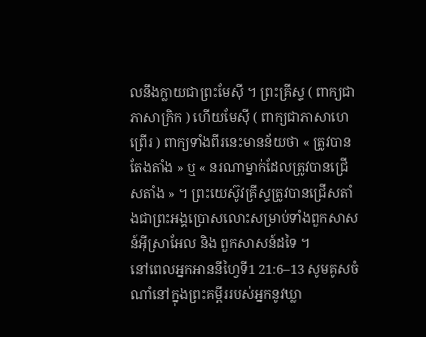លនឹងក្លាយជាព្រះមែស៊ី ។ ព្រះគ្រីស្ទ ( ពាក្យជាភាសាក្រិក ) ហើយមែស៊ី ( ពាក្យជាភាសាហេព្រើរ ) ពាក្យទាំងពីរនេះមានន័យថា « ត្រូវបានតែងតាំង » ឬ « នរណាម្នាក់ដែលត្រូវបានជ្រើសតាំង » ។ ព្រះយេស៊ូវគ្រីស្ទត្រូវបានជ្រើសតាំងជាព្រះអង្គប្រោសលោះសម្រាប់ទាំងពួកសាសន៍អ៊ីស្រាអែល និង ពួកសាសន៍ដទៃ ។
នៅពេលអ្នកអាននីហ្វៃទី1 21:6–13 សូមគូសចំណាំនៅក្នុងព្រះគម្ពីររបស់អ្នកនូវឃ្លា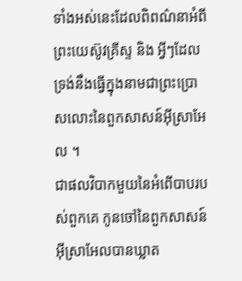ទាំងអស់នេះដែលពិពណ៌នាអំពីព្រះយេស៊ូវគ្រីស្ទ និង អ្វីៗដែលទ្រង់នឹងធ្វើក្នុងនាមជាព្រះប្រោសលោះនៃពួកសាសន៍អ៊ីស្រាអែល ។
ជាផលវិបាកមួយនៃអំពើបាបរបស់ពួកគេ កូនចៅនៃពួកសាសន៍អ៊ីស្រាអែលបានឃ្លាត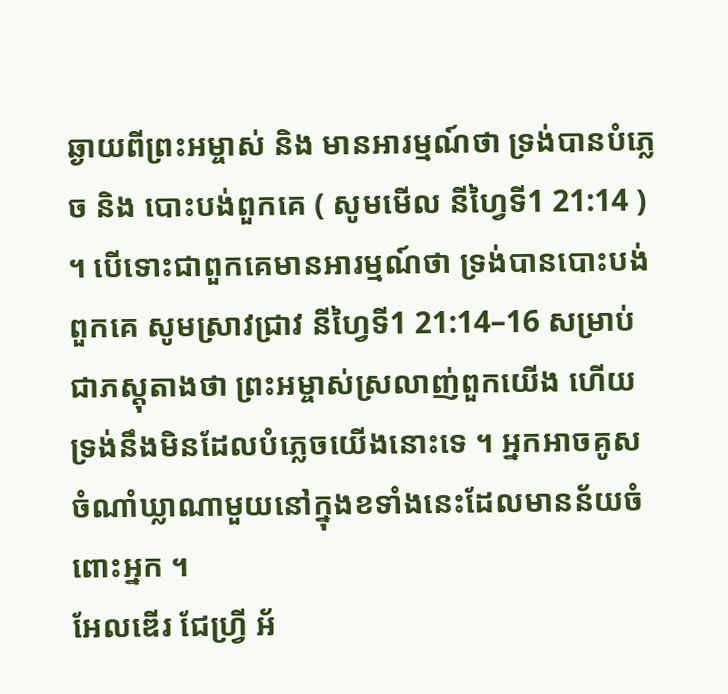ឆ្ងាយពីព្រះអម្ចាស់ និង មានអារម្មណ៍ថា ទ្រង់បានបំភ្លេច និង បោះបង់ពួកគេ ( សូមមើល នីហ្វៃទី1 21:14 ) ។ បើទោះជាពួកគេមានអារម្មណ៍ថា ទ្រង់បានបោះបង់ពួកគេ សូមស្រាវជ្រាវ នីហ្វៃទី1 21:14–16 សម្រាប់ជាភស្តុតាងថា ព្រះអម្ចាស់ស្រលាញ់ពួកយើង ហើយទ្រង់នឹងមិនដែលបំភ្លេចយើងនោះទេ ។ អ្នកអាចគូសចំណាំឃ្លាណាមួយនៅក្នុងខទាំងនេះដែលមានន័យចំពោះអ្នក ។
អែលឌើរ ជែហ្វ្រី អ័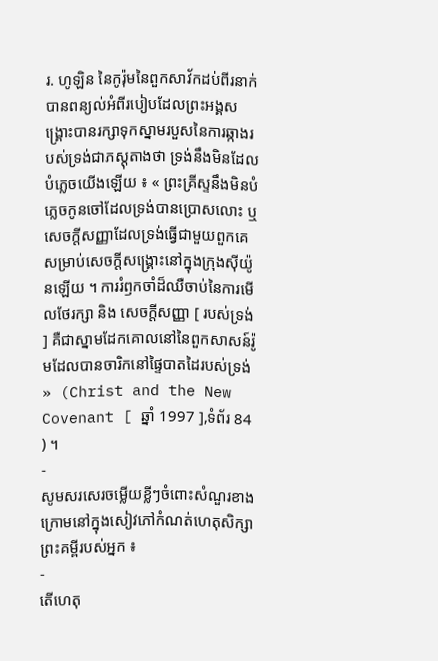រ. ហូឡិន នៃកូរ៉ុមនៃពួកសាវ័កដប់ពីរនាក់បានពន្យល់អំពីរបៀបដែលព្រះអង្គសង្គ្រោះបានរក្សាទុកស្នាមរបួសនៃការឆ្កាងរបស់ទ្រង់ជាភស្តុតាងថា ទ្រង់នឹងមិនដែលបំភ្លេចយើងឡើយ ៖ « ព្រះគ្រីស្ទនឹងមិនបំភ្លេចកូនចៅដែលទ្រង់បានប្រោសលោះ ឬ សេចក្តីសញ្ញាដែលទ្រង់ធ្វើជាមួយពួកគេសម្រាប់សេចក្តីសង្គ្រោះនៅក្នុងក្រុងស៊ីយ៉ូនឡើយ ។ ការរំឭកចាំដ៏ឈឺចាប់នៃការមើលថែរក្សា និង សេចក្តីសញ្ញា [ របស់ទ្រង់ ] គឺជាស្នាមដែកគោលនៅនៃពួកសាសន៍រ៉ូមដែលបានចារិកនៅផ្ទៃបាតដៃរបស់ទ្រង់ » (Christ and the New Covenant [ ឆ្នាំ 1997 ],ទំព័រ 84 ) ។
-
សូមសរសេរចម្លើយខ្លីៗចំពោះសំណួរខាងក្រោមនៅក្នុងសៀវភៅកំណត់ហេតុសិក្សាព្រះគម្ពីរបស់អ្នក ៖
-
តើហេតុ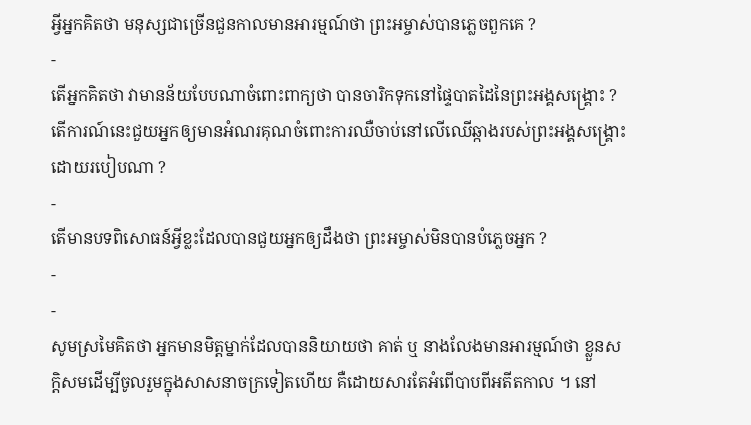អ្វីអ្នកគិតថា មនុស្សជាច្រើនជួនកាលមានអារម្មណ៍ថា ព្រះអម្ចាស់បានភ្លេចពួកគេ ?
-
តើអ្នកគិតថា វាមានន័យបែបណាចំពោះពាក្យថា បានចារិកទុកនៅផ្ទៃបាតដៃនៃព្រះអង្គសង្គ្រោះ ? តើការណ៍នេះជួយអ្នកឲ្យមានអំណរគុណចំពោះការឈឺចាប់នៅលើឈើឆ្កាងរបស់ព្រះអង្គសង្គ្រោះដោយរបៀបណា ?
-
តើមានបទពិសោធន៍អ្វីខ្លះដែលបានជួយអ្នកឲ្យដឹងថា ព្រះអម្ចាស់មិនបានបំភ្លេចអ្នក ?
-
-
សូមស្រមៃគិតថា អ្នកមានមិត្តម្នាក់ដែលបាននិយាយថា គាត់ ឬ នាងលែងមានអារម្មណ៍ថា ខ្លួនសក្តិសមដើម្បីចូលរួមក្នុងសាសនាចក្រទៀតហើយ គឺដោយសារតែអំពើបាបពីអតីតកាល ។ នៅ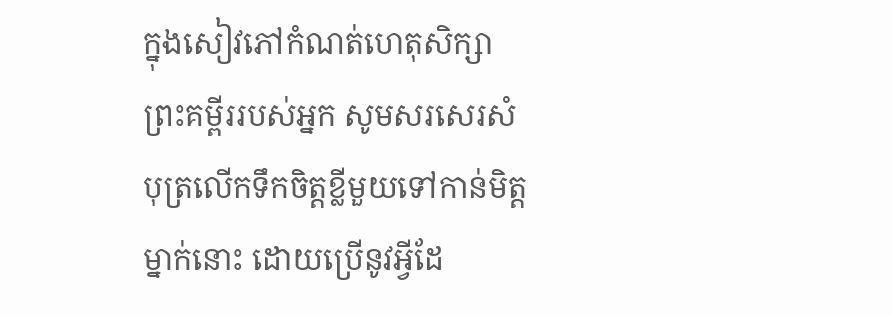ក្នុងសៀវភៅកំណត់ហេតុសិក្សាព្រះគម្ពីររបស់អ្នក សូមសរសេរសំបុត្រលើកទឹកចិត្តខ្លីមួយទៅកាន់មិត្តម្នាក់នោះ ដោយប្រើនូវអ្វីដែ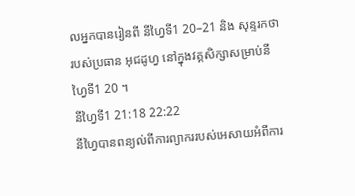លអ្នកបានរៀនពី នីហ្វៃទី1 20–21 និង សុន្ទរកថារបស់ប្រធាន អុជដូហ្វ នៅក្នុងវគ្គសិក្សាសម្រាប់នីហ្វៃទី1 20 ។
នីហ្វៃទី1 21:18 22:22
នីហ្វៃបានពន្យល់ពីការព្យាកររបស់អេសាយអំពីការ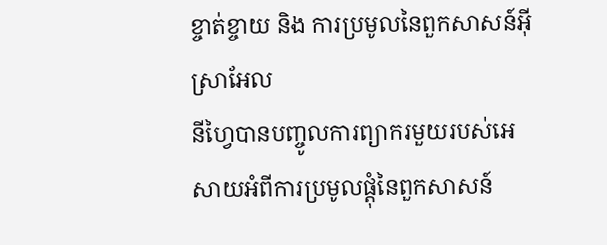ខ្ចាត់ខ្ចាយ និង ការប្រមូលនៃពួកសាសន៍អ៊ីស្រាអែល
នីហ្វៃបានបញ្ចូលការព្យាករមួយរបស់អេសាយអំពីការប្រមូលផ្តុំនៃពួកសាសន៍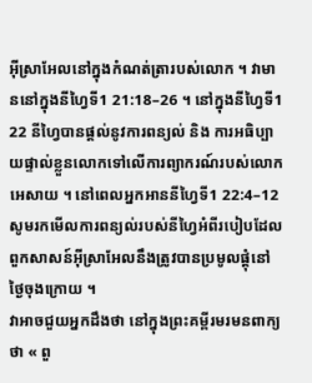អ៊ីស្រាអែលនៅក្នុងកំណត់ត្រារបស់លោក ។ វាមាននៅក្នុងនីហ្វៃទី1 21:18–26 ។ នៅក្នុងនីហ្វៃទី1 22 នីហ្វៃបានផ្តល់នូវការពន្យល់ និង ការអធិប្បាយផ្ទាល់ខ្លួនលោកទៅលើការព្យាករណ៍របស់លោកអេសាយ ។ នៅពេលអ្នកអាននីហ្វៃទី1 22:4–12 សូមរកមើលការពន្យល់របស់នីហ្វៃអំពីរបៀបដែលពួកសាសន៍អ៊ីស្រាអែលនឹងត្រូវបានប្រមូលផ្តុំនៅថ្ងៃចុងក្រោយ ។
វាអាចជួយអ្នកដឹងថា នៅក្នុងព្រះគម្ពីរមរមនពាក្យថា « ពួ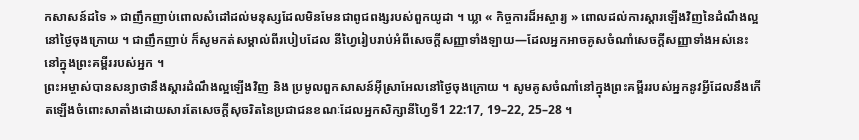កសាសន៍ដទៃ » ជាញឹកញាប់ពោលសំដៅដល់មនុស្សដែលមិនមែនជាពូជពង្សរបស់ពួកយូដា ។ ឃ្លា « កិច្ចការដ៏អស្ចារ្យ » ពោលដល់ការស្តារឡើងវិញនៃដំណឹងល្អនៅថ្ងៃចុងក្រោយ ។ ជាញឹកញាប់ ក៏សូមកត់សម្គាល់ពីរបៀបដែល នីហ្វៃរៀបរាប់អំពីសេចក្តីសញ្ញាទាំងឡាយ—ដែលអ្នកអាចគូសចំណាំសេចក្តីសញ្ញាទាំងអស់នេះនៅក្នុងព្រះគម្ពីររបស់អ្នក ។
ព្រះអម្ចាស់បានសន្យាថានឹងស្តារដំណឹងល្អឡើងវិញ និង ប្រមូលពួកសាសន៍អ៊ីស្រាអែលនៅថ្ងៃចុងក្រោយ ។ សូមគូសចំណាំនៅក្នុងព្រះគម្ពីររបស់អ្នកនូវអ្វីដែលនឹងកើតឡើងចំពោះសាតាំងដោយសារតែសេចក្តីសុចរិតនៃប្រជាជនខណៈដែលអ្នកសិក្សានីហ្វៃទី1 22:17, 19–22, 25–28 ។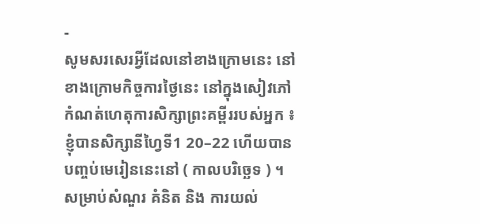-
សូមសរសេរអ្វីដែលនៅខាងក្រោមនេះ នៅខាងក្រោមកិច្ចការថ្ងៃនេះ នៅក្នុងសៀវភៅកំណត់ហេតុការសិក្សាព្រះគម្ពីររបស់អ្នក ៖
ខ្ញុំបានសិក្សានីហ្វៃទី1 20–22 ហើយបានបញ្ចប់មេរៀននេះនៅ ( កាលបរិច្ឆេទ ) ។
សម្រាប់សំណួរ គំនិត និង ការយល់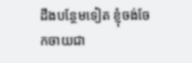ដឹងបន្ថែមទៀត ខ្ញុំចង់ចែកចាយជា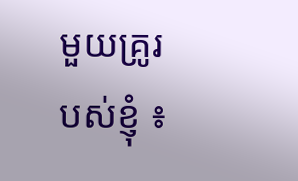មួយគ្រូរបស់ខ្ញុំ ៖